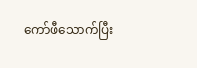ကော်ဖီသောက်ပြီး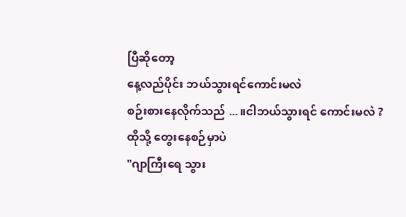ပြီဆိုတော့
နေ့လည်ပိုင်း ဘယ်သွားရင်ကောင်းမလဲ
စဉ်းစားနေလိုက်သည် ...။ငါဘယ်သွားရင် ကောင်းမလဲ ?
ထိုသို့ တွေးနေစဉ်မှာပဲ
"ဂျာကြီးရေ သွား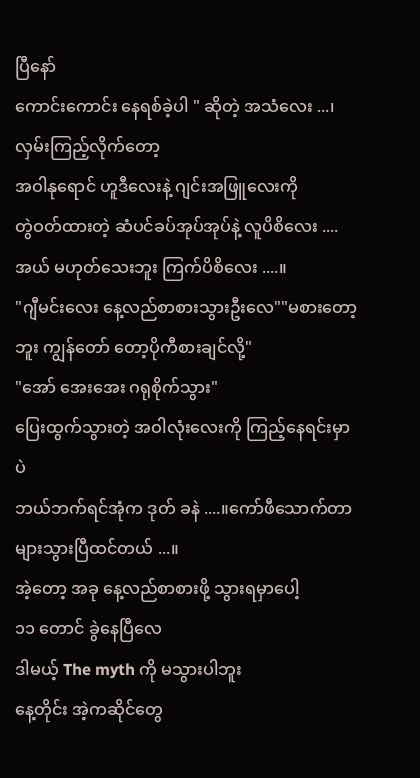ပြီနော်
ကောင်းကောင်း နေရစ်ခဲ့ပါ " ဆိုတဲ့ အသံလေး ...၊လှမ်းကြည့်လိုက်တော့
အဝါနုရောင် ဟူဒီလေးနဲ့ ဂျင်းအဖြူလေးကို
တွဲဝတ်ထားတဲ့ ဆံပင်ခပ်အုပ်အုပ်နဲ့ လူပိစိလေး ....အယ် မဟုတ်သေးဘူး ကြက်ပိစိလေး ....။
"ဂျီမင်းလေး နေ့လည်စာစားသွားဦးလေ""မစားတော့ဘူး ကျွန်တော် တော့ပိုကီစားချင်လို့"
"အော် အေးအေး ဂရုစိုက်သွား"
ပြေးထွက်သွားတဲ့ အဝါလုံးလေးကို ကြည့်နေရင်းမှာပဲ
ဘယ်ဘက်ရင်အုံက ဒုတ် ခနဲ ....။ကော်ဖီသောက်တာ များသွားပြီထင်တယ် ...။
အဲ့တော့ အခု နေ့လည်စာစားဖို့ သွားရမှာပေါ့
၁၁ တောင် ခွဲနေပြီလေ
ဒါမယ့် The myth ကို မသွားပါဘူး
နေ့တိုင်း အဲ့ကဆိုင်တွေ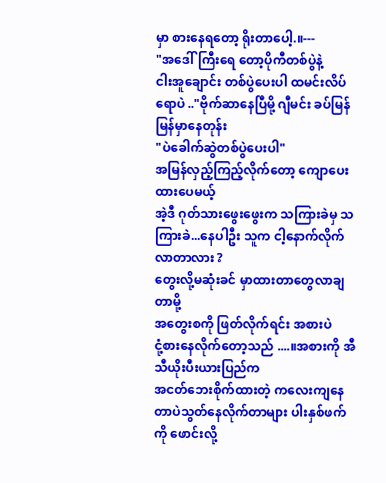မှာ စားနေရတော့ ရိုးတာပေါ့.။---
"အဒေါ်ကြီးရေ တော့ပိုကီတစ်ပွဲနဲ့
ငါးအူချောင်း တစ်ပွဲပေးပါ ထမင်းလိပ်ရောပဲ .."ဗိုက်ဆာနေပြီမို့ ဂျီမင်း ခပ်မြန်မြန်မှာနေတုန်း
"ပဲခေါက်ဆွဲတစ်ပွဲပေးပါ"
အမြန်လှည့်ကြည့်လိုက်တော့ ကျောပေးထားပေမယ့်
အဲ့ဒီ ဂုတ်သားဖွေးဖွေးက သကြားခဲမှ သကြားခဲ...နေပါဦး သူက ငါ့နောက်လိုက်လာတာလား ?
တွေးလို့မဆုံးခင် မှာထားတာတွေလာချတာမို့
အတွေးစကို ဖြတ်လိုက်ရင်း အစားပဲ
ငုံ့စားနေလိုက်တော့သည် ....။အစားကို အီသီယိုးပီးယားပြည်က
အငတ်ဘေးစိုက်ထားတဲ့ ကလေးကျနေတာပဲသွတ်နေလိုက်တာများ ပါးနှစ်ဖက်ကို ဖောင်းလို့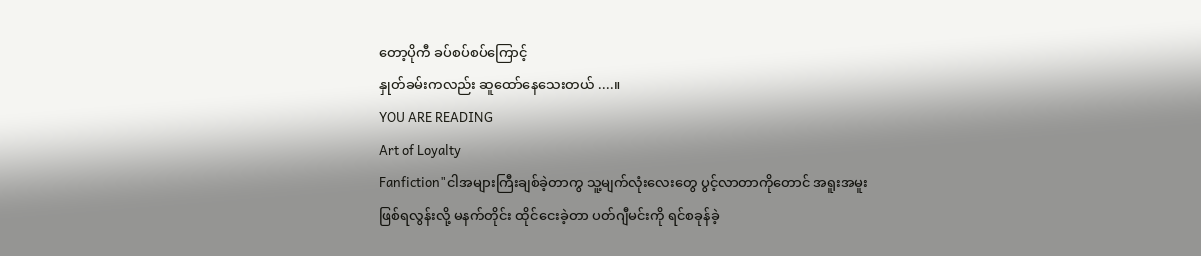တော့ပိုကီ ခပ်စပ်စပ်ကြောင့်
နှုတ်ခမ်းကလည်း ဆူထော်နေသေးတယ် ....။
YOU ARE READING
Art of Loyalty
Fanfiction"ငါအများကြီးချစ်ခဲ့တာကွ သူ့မျက်လုံးလေးတွေ ပွင့်လာတာကိုတောင် အရူးအမူးဖြစ်ရလွန်းလို့ မနက်တိုင်း ထိုင်ငေးခဲ့တာ ပတ်ဂျီမင်းကို ရင်စခုန်ခဲ့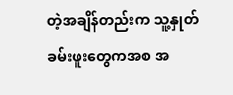တဲ့အချိန်တည်းက သူ့နှုတ်ခမ်းဖူးတွေကအစ အ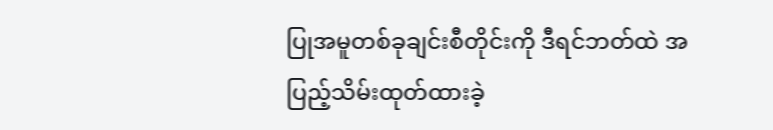ပြုအမူတစ်ခုချင်းစီတိုင်းကို ဒီရင်ဘတ်ထဲ အပြည့်သိမ်းထုတ်ထားခဲ့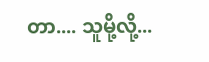တာ.... သူမို့လို့...